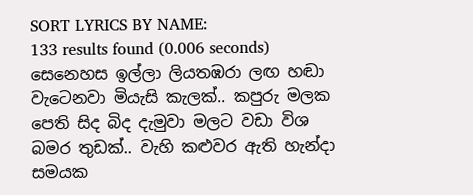SORT LYRICS BY NAME:
133 results found (0.006 seconds)
සෙනෙහස ඉල්ලා ලියතඹරා ලඟ හඬා වැටෙනවා මියැසි කැලක්.. කපුරු මලක පෙති සිද බිද දැමුවා මලට වඩා විශ බමර තුඩක්.. වැහි කළුවර ඇති හැන්දා සමයක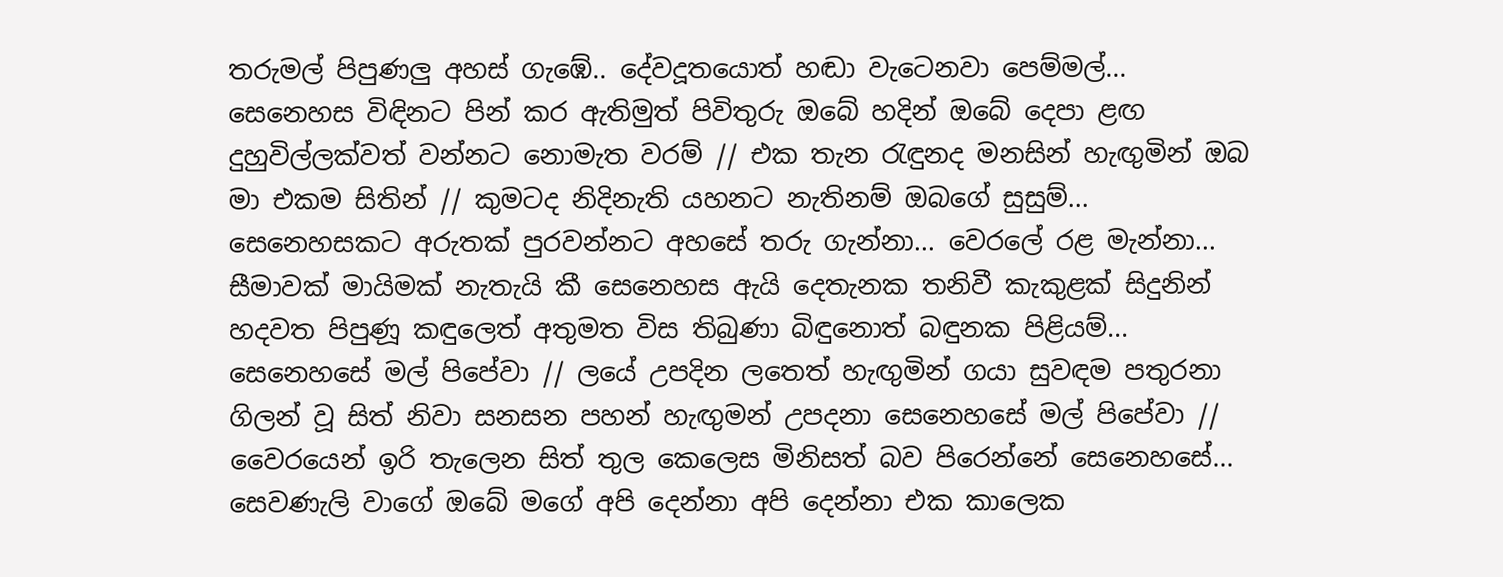තරුමල් පිපුණලු අහස් ගැඹේ.. දේවදූතයොත් හඬා වැටෙනවා පෙම්මල්...
සෙනෙහස විඳිනට පින් කර ඇතිමුත් පිවිතුරු ඔබේ හදින් ඔබේ දෙපා ළඟ දුහුවිල්ලක්වත් වන්නට නොමැත වරම් // එක තැන රැඳුනද මනසින් හැඟුමින් ඔබ මා එකම සිතින් // කුමටද නිදිනැති යහනට නැතිනම් ඔබගේ සුසුම්...
සෙනෙහසකට අරුතක් පුරවන්නට අහසේ තරු ගැන්නා... වෙරලේ රළ මැන්නා... සීමාවක් මායිමක් නැතැයි කී සෙනෙහස ඇයි දෙතැනක තනිවී කැකුළක් සිදුනින් හදවත පිපුණූ කඳුලෙත් අතුමත විස තිබුණා බිඳුනොත් බඳුනක පිළියම්...
සෙනෙහසේ මල් පිපේවා // ලයේ උපදින ලතෙත් හැඟුමින් ගයා සුවඳම පතුරනා ගිලන් වූ සිත් නිවා සනසන පහන් හැඟුමන් උපදනා සෙනෙහසේ මල් පිපේවා // වෛරයෙන් ඉරි තැලෙන සිත් තුල කෙලෙස මිනිසත් බව පිරෙන්නේ සෙනෙහසේ...
සෙවණැලි වාගේ ඔබේ මගේ අපි දෙන්නා අපි දෙන්නා එක කාලෙක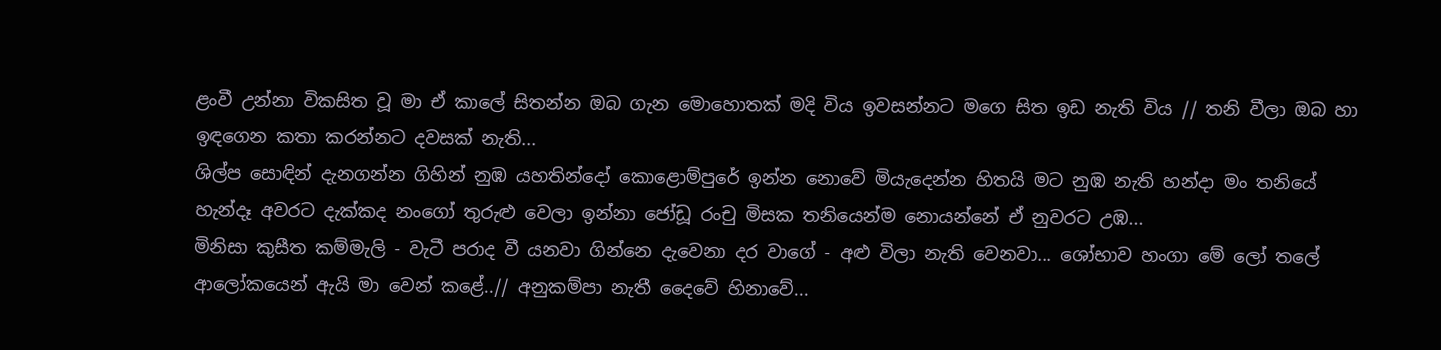ළංවී උන්නා විකසිත වූ මා ඒ කාලේ සිතන්න ඔබ ගැන මොහොතක් මදි විය ඉවසන්නට මගෙ සිත ඉඩ නැති විය // තනි වීලා ඔබ හා ඉඳගෙන කතා කරන්නට දවසක් නැති...
ශිල්ප සොඳින් දැනගන්න ගිහින් නුඹ යහතින්දෝ කොළොම්පුරේ ඉන්න නොවේ මියැදෙන්න හිතයි මට නුඹ නැති හන්දා මං තනියේ හැන්දෑ අවරට දැක්කද නංගෝ තුරුළු වෙලා ඉන්නා ජෝඩූ රංචු මිසක තනියෙන්ම නොයන්නේ ඒ නුවරට උඹ...
මිනිසා කුසීත කම්මැලි - වැටී පරාද වී යනවා ගින්නෙ දැවෙනා දර වාගේ - අළු විලා නැති වෙනවා... ශෝභාව හංගා මේ ලෝ තලේ ආලෝකයෙන් ඇයි මා වෙන් කළේ..// අනුකම්පා නැතී දෛවේ හිනාවේ...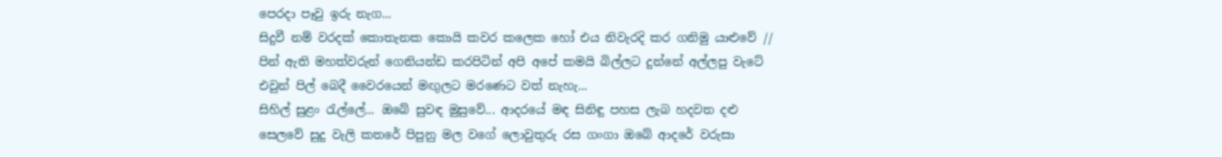පෙරදා පෑවු ඉරු නැග...
සිදුවී නම් වරදක් කොතැනක කොයි කවර කලෙක හෝ එය නිවැරදි කර ගනිමු යාළුවේ // පින් ඇති මහත්වරුන් ගෙනියන්ඩ කරපිටින් අපි අපේ කමයි බිල්ලට දුන්නේ අල්ලපු වැටේ එවුන් පිල් බෙදී වෛරයෙන් මඟුලට මරණෙට වත් නැහැ...
සිහිල් සුළං රැල්ලේ... ඔබේ සුවඳ මුසුවේ... ආදරයේ මඳ සිනිඳු පහස ලැබ හදවත දළු සෙලවේ සුදු වැලි කතරේ පිපුනු මල වගේ ලොවුතුරු රස ගංගා ඔබේ ආදරේ වරුසා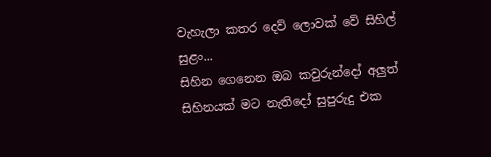වැහැලා කතර දෙව් ලොවක් වේ සිහිල් සුළං...
සිහින ගෙනෙන ඔබ කවුරුන්දෝ අලුත් සිහිනයක් මට නැතිදෝ සුපුරුදු එක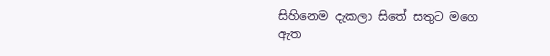සිහිනෙම දැකලා සිතේ සතුට මගෙ ඇත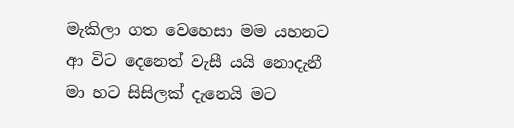මැකිලා ගත වෙහෙසා මම යහනට ආ විට දෙනෙත් වැසී යයි නොදැනී මා හට සිසිලක් දැනෙයි මට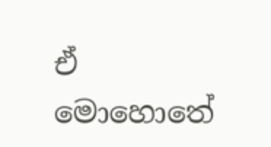ඒ මොහොතේ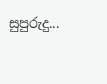සුපුරුදු...